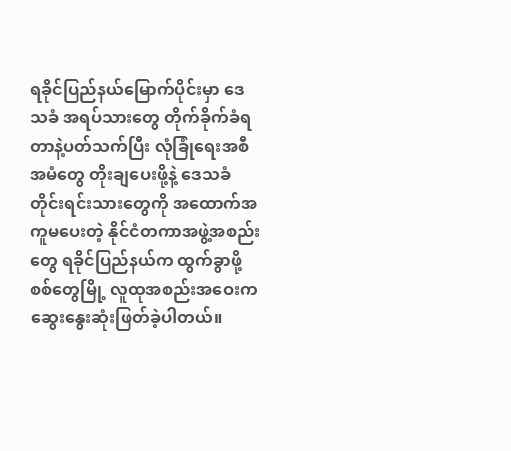ရခိုင်ပြည်နယ်မြောက်ပိုင်းမှာ ဒေသခံ အရပ်သားတွေ တိုက်ခိုက်ခံရတာနဲ့ပတ်သက်ပြီး လုံခြုံရေးအစီအမံတွေ တိုးချပေးဖို့နဲ့ ဒေသခံတိုင်းရင်းသားတွေကို အထောက်အကူမပေးတဲ့ နိုင်ငံတကာအဖွဲ့အစည်းတွေ ရခိုင်ပြည်နယ်က ထွက်ခွာဖို့ စစ်တွေမြို့ လူထုအစည်းအဝေးက ဆွေးနွေးဆုံးဖြတ်ခဲ့ပါတယ်။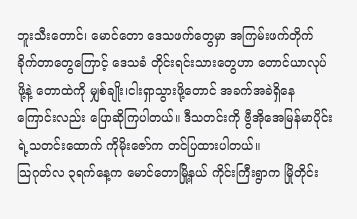ဘူးသီးတောင်၊ မောင်တော ဒေသဖက်တွေမှာ အကြမ်းဖက်တိုက်ခိုက်တာတွေကြောင့် ဒေသခံ တိုင်းရင်းသားတွေဟာ တောင်ယာလုပ်ဖို့နဲ့ တောထဲကို မျှစ်ချိုး၊ငါးရှာသွားဖို့တောင် အခက်အခဲရှိနေကြောင်းလည်း ပြောဆိုကြပါတယ်။ ဒီသတင်းကို ဗွီအိုအေမြန်မာပိုင်းရဲ့သတင်းထောက် ကိုမိုးဇော်က တင်ပြထားပါတယ်။
သြဂုတ်လ ၃ရက်နေ့က မောင်တောမြို့နယ် ကိုင်းကြီးရွာက မြိုတိုင်း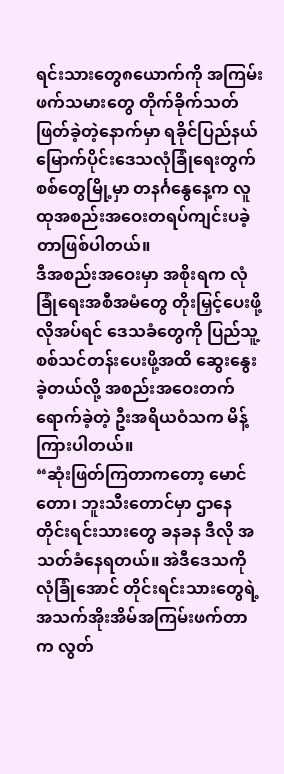ရင်းသားတွေ၈ယောက်ကို အကြမ်းဖက်သမားတွေ တိုက်ခိုက်သတ်ဖြတ်ခဲ့တဲ့နောက်မှာ ရခိုင်ပြည်နယ်မြောက်ပိုင်းဒေသလုံခြုံရေးတွက် စစ်တွေမြို့မှာ တနင်္ဂနွေနေ့က လူထုအစည်းအဝေးတရပ်ကျင်းပခဲ့တာဖြစ်ပါတယ်။
ဒီအစည်းအဝေးမှာ အစိုးရက လုံခြုံရေးအစီအမံတွေ တိုးမြှင့်ပေးဖို့ လိုအပ်ရင် ဒေသခံတွေကို ပြည်သူ့စစ်သင်တန်းပေးဖို့အထိ ဆွေးနွေးခဲ့တယ်လို့ အစည်းအဝေးတက်ရောက်ခဲ့တဲ့ ဦးအရိယဝံသက မိန့်ကြားပါတယ်။
“ဆုံးဖြတ်ကြတာကတော့ မောင်တော၊ ဘူးသီးတောင်မှာ ဌာနေတိုင်းရင်းသားတွေ ခနခန ဒီလို အသတ်ခံနေရတယ်။ အဲဒီဒေသကို လုံခြုံအောင် တိုင်းရင်းသားတွေရဲ့ အသက်အိုးအိမ်အကြမ်းဖက်တာက လွတ်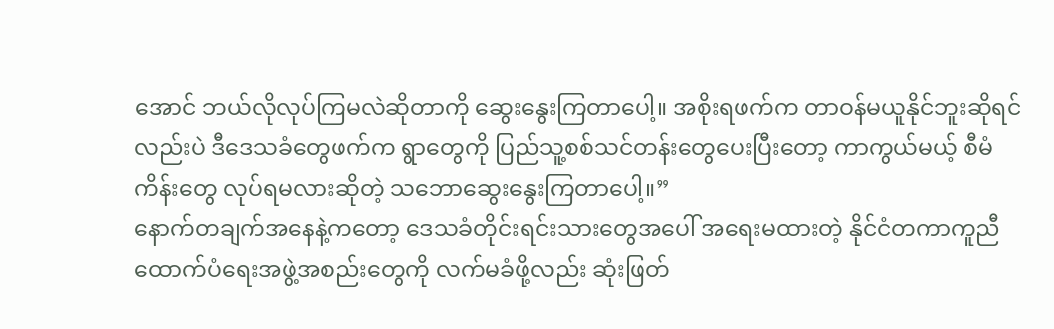အောင် ဘယ်လိုလုပ်ကြမလဲဆိုတာကို ဆွေးနွေးကြတာပေါ့။ အစိုးရဖက်က တာဝန်မယူနိုင်ဘူးဆိုရင်လည်းပဲ ဒီဒေသခံတွေဖက်က ရွာတွေကို ပြည်သူ့စစ်သင်တန်းတွေပေးပြီးတော့ ကာကွယ်မယ့် စီမံကိန်းတွေ လုပ်ရမလားဆိုတဲ့ သဘောဆွေးနွေးကြတာပေါ့။”
နောက်တချက်အနေနဲ့ကတော့ ဒေသခံတိုင်းရင်းသားတွေအပေါ် အရေးမထားတဲ့ နိုင်ငံတကာကူညီထောက်ပံရေးအဖွဲ့အစည်းတွေကို လက်မခံဖို့လည်း ဆုံးဖြတ်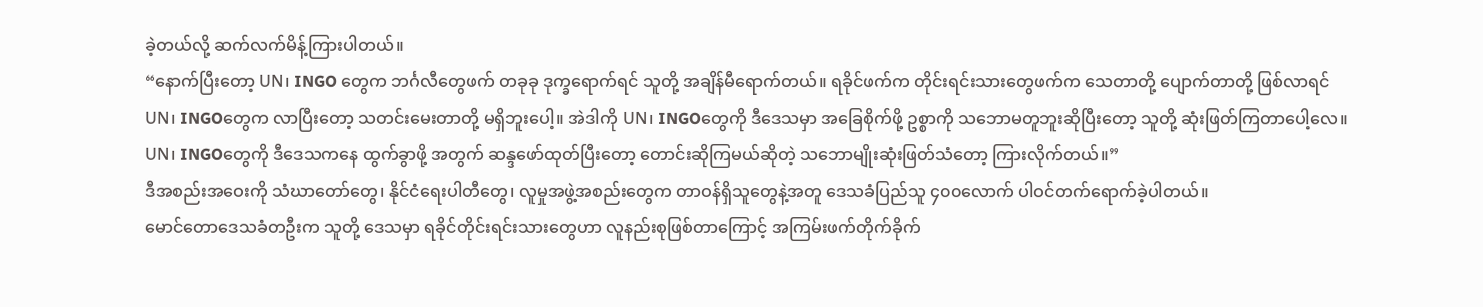ခဲ့တယ်လို့ ဆက်လက်မိန့်ကြားပါတယ်။
“နောက်ပြီးတော့ UN၊ INGO တွေက ဘင်္ဂလီတွေဖက် တခုခု ဒုက္ခရောက်ရင် သူတို့ အချိန်မီရောက်တယ်။ ရခိုင်ဖက်က တိုင်းရင်းသားတွေဖက်က သေတာတို့ ပျောက်တာတို့ ဖြစ်လာရင် UN၊ INGOတွေက လာပြီးတော့ သတင်းမေးတာတို့ မရှိဘူးပေါ့။ အဲဒါကို UN၊ INGOတွေကို ဒီဒေသမှာ အခြေစိုက်ဖို့ ဥစ္စာကို သဘောမတူဘူးဆိုပြီးတော့ သူတို့ ဆုံးဖြတ်ကြတာပေါ့လေ။ UN၊ INGOတွေကို ဒီဒေသကနေ ထွက်ခွာဖို့ အတွက် ဆန္ဒဖော်ထုတ်ပြီးတော့ တောင်းဆိုကြမယ်ဆိုတဲ့ သဘောမျိုးဆုံးဖြတ်သံတော့ ကြားလိုက်တယ်။”
ဒီအစည်းအဝေးကို သံဃာတော်တွေ၊ နိုင်ငံရေးပါတီတွေ၊ လူမှုအဖွဲ့အစည်းတွေက တာဝန်ရှိသူတွေနဲ့အတူ ဒေသခံပြည်သူ ၄၀၀လောက် ပါဝင်တက်ရောက်ခဲ့ပါတယ်။
မောင်တောဒေသခံတဦးက သူတို့ ဒေသမှာ ရခိုင်တိုင်းရင်းသားတွေဟာ လူနည်းစုဖြစ်တာကြောင့် အကြမ်းဖက်တိုက်ခိုက်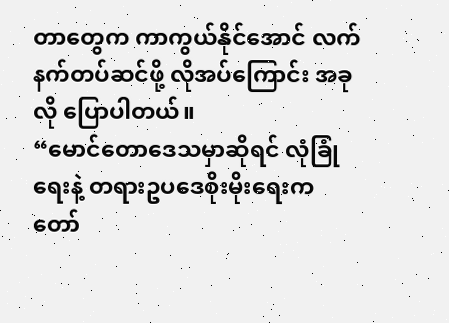တာတွေက ကာကွယ်နိုင်အောင် လက်နက်တပ်ဆင်ဖို့ လိုအပ်ကြောင်း အခုလို ပြောပါတယ်။
“မောင်တောဒေသမှာဆိုရင် လုံခြုံရေးနဲ့ တရားဥပဒေစိုးမိုးရေးက တော်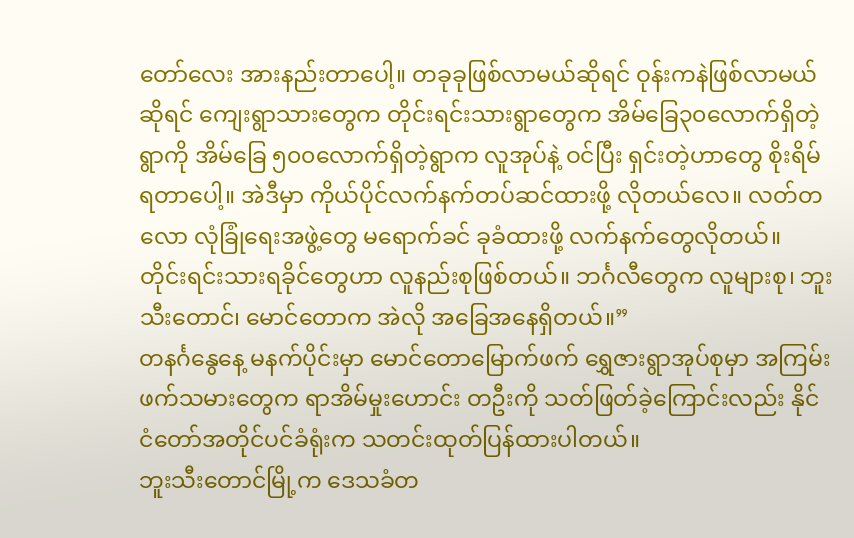တော်လေး အားနည်းတာပေါ့။ တခုခုဖြစ်လာမယ်ဆိုရင် ဝုန်းကနဲဖြစ်လာမယ်ဆိုရင် ကျေးရွာသားတွေက တိုင်းရင်းသားရွာတွေက အိမ်ခြေ၃၀လောက်ရှိတဲ့ရွာကို အိမ်ခြေ ၅၀၀လောက်ရှိတဲ့ရွာက လူအုပ်နဲ့ ဝင်ပြီး ရှင်းတဲ့ဟာတွေ စိုးရိမ်ရတာပေါ့။ အဲဒီမှာ ကိုယ်ပိုင်လက်နက်တပ်ဆင်ထားဖို့ လိုတယ်လေ။ လတ်တလော လုံခြုံရေးအဖွဲ့တွေ မရောက်ခင် ခုခံထားဖို့ လက်နက်တွေလိုတယ်။ တိုင်းရင်းသားရခိုင်တွေဟာ လူနည်းစုဖြစ်တယ်။ ဘင်္ဂလီတွေက လူများစု၊ ဘူးသီးတောင်၊ မောင်တောက အဲလို အခြေအနေရှိတယ်။”
တနင်္ဂနွေနေ့ မနက်ပိုင်းမှာ မောင်တောမြောက်ဖက် ရွှေဇားရွာအုပ်စုမှာ အကြမ်းဖက်သမားတွေက ရာအိမ်မှုးဟောင်း တဦးကို သတ်ဖြတ်ခဲ့ကြောင်းလည်း နိုင်ငံတော်အတိုင်ပင်ခံရုံးက သတင်းထုတ်ပြန်ထားပါတယ်။
ဘူးသီးတောင်မြို့က ဒေသခံတ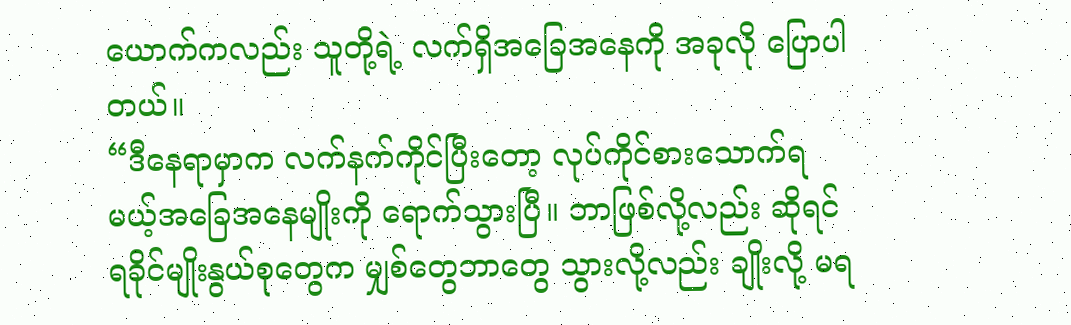ယောက်ကလည်း သူတို့ရဲ့ လက်ရှိအခြေအနေကို အခုလို ပြောပါတယ်။
“ဒီနေရာမှာက လက်နက်ကိုင်ပြီးတော့ လုပ်ကိုင်စားသောက်ရမယ့်အခြေအနေမျိုးကို ရောက်သွားပြီ။ ဘာဖြစ်လို့လည်း ဆိုရင် ရခိုင်မျိုးနွယ်စုတွေက မျှစ်တွေဘာတွေ သွားလို့လည်း ချိုးလို့ မရ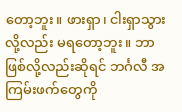တော့ဘူး။ ဖားရှာ၊ ငါးရှာသွားလို့လည်း မရတော့ဘူး။ ဘာဖြစ်လို့လည်းဆိုရင် ဘင်္ဂလီ အကြမ်းဖက်တွေကို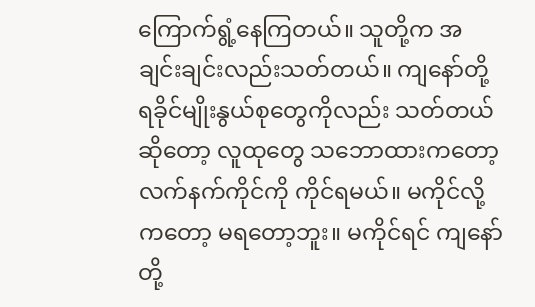ကြောက်ရွံ့နေကြတယ်။ သူတို့က အချင်းချင်းလည်းသတ်တယ်။ ကျနော်တို့ ရခိုင်မျိုးနွယ်စုတွေကိုလည်း သတ်တယ်ဆိုတော့ လူထုတွေ သဘောထားကတော့ လက်နက်ကိုင်ကို ကိုင်ရမယ်။ မကိုင်လို့ကတော့ မရတော့ဘူး။ မကိုင်ရင် ကျနော်တို့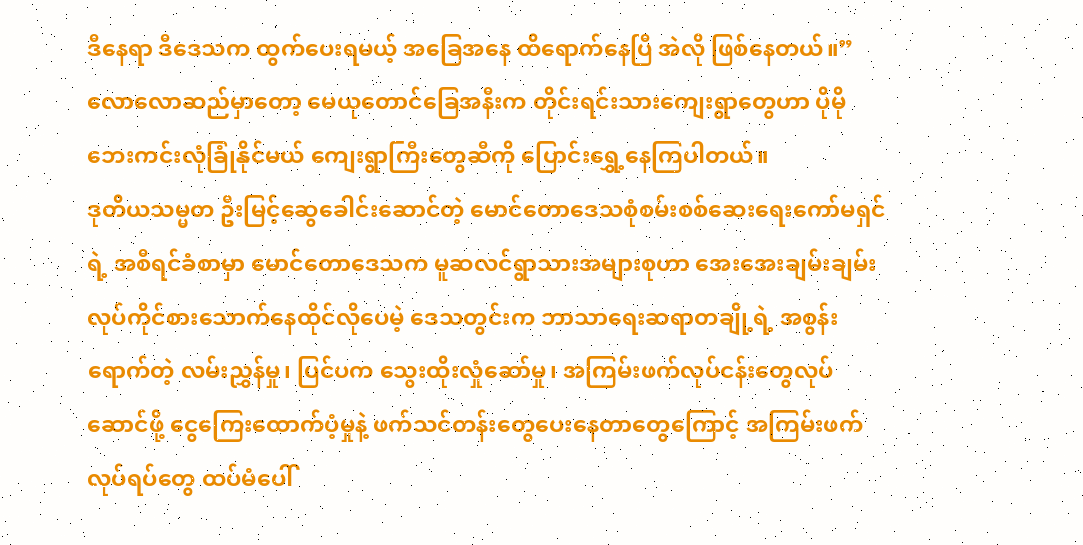ဒီနေရာ ဒီဒေသက ထွက်ပေးရမယ့် အခြေအနေ ထိရောက်နေပြီ အဲလို ဖြစ်နေတယ်။”
လောလောဆည်မှာတော့ မေယုတောင်ခြေအနီးက တိုင်းရင်းသားကျေးရွာတွေဟာ ပိုမိုဘေးကင်းလုံခြုံနိုင်မယ် ကျေးရွာကြီးတွေဆီကို ပြောင်းရွှေ့နေကြပါတယ်။
ဒုတိယသမ္မတ ဦးမြင့်ဆွေခေါင်းဆောင်တဲ့ မောင်တောဒေသစုံစမ်းစစ်ဆေးရေးကော်မရှင်ရဲ့ အစီရင်ခံစာမှာ မောင်တောဒေသက မူဆလင်ရွာသားအများစုဟာ အေးအေးချမ်းချမ်း လုပ်ကိုင်စားသောက်နေထိုင်လိုပေမဲ့ ဒေသတွင်းက ဘာသာရေးဆရာတချို့ရဲ့ အစွန်းရောက်တဲ့ လမ်းညွှန်မှု၊ ပြင်ပက သွေးထိုးလှုံဆော်မှု၊ အကြမ်းဖက်လုပ်ငန်းတွေလုပ်ဆောင်ဖို့ ငွေကြေးထောက်ပံ့မှုနဲ့ ဖက်သင်တန်းတွေပေးနေတာတွေကြောင့် အကြမ်းဖက်လုပ်ရပ်တွေ ထပ်မံပေါ်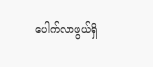ပေါက်လာဖွယ်ရှိ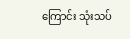ကြောင်း သုံးသပ်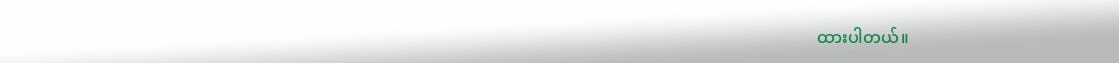ထားပါတယ်။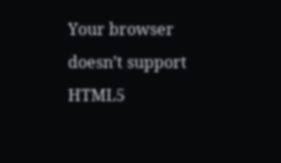Your browser doesn’t support HTML5